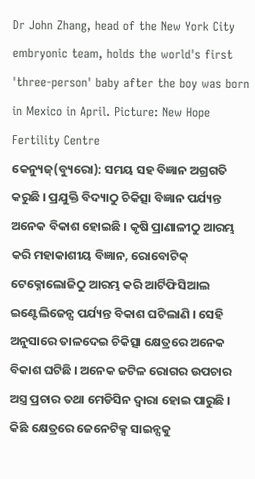Dr John Zhang, head of the New York City embryonic team, holds the world's first 'three-person' baby after the boy was born in Mexico in April. Picture: New Hope Fertility Centre
କେନ୍ୟୁଜ୍(ବ୍ୟୁରୋ): ସମୟ ସହ ବିଜ୍ଞାନ ଅଗ୍ରଗତି କରୁଛି । ପ୍ରଯୁକ୍ତି ବିଦ୍ୟାଠୁ ଚିକିତ୍ସା ବିଜ୍ଞାନ ପର୍ଯ୍ୟନ୍ତ ଅନେକ ବିକାଶ ହୋଇଛି । କୃଷି ପ୍ରାଣାଳୀଠୁ ଆରମ୍ଭ କରି ମହାକାଶୀୟ ବିଜ୍ଞାନ, ରୋବୋଟିକ୍ ଟେକ୍ନୋଲୋଜିଠୁ ଆରମ୍ଭ କରି ଆର୍ଟିଫିସିଆଲ ଇଣ୍ଟେଲିଜେନ୍ସ ପର୍ଯ୍ୟନ୍ତ ବିକାଶ ଘଟିଲାଣି । ସେହି ଅନୁସାରେ ତାଳଦେଇ ଚିକିତ୍ସା କ୍ଷେତ୍ରରେ ଅନେକ ବିକାଶ ଘଟିଛି । ଅନେକ ଜଟିଳ ରୋଗର ଉପଚାର ଅସ୍ତ୍ର ପ୍ରଚାର ତଥା ମେଡିସିନ ଦ୍ୱାରା ହୋଇ ପାରୁଛି । କିଛି କ୍ଷେତ୍ରରେ ଜେନେଟିକ୍ସ ସାଇନ୍ସକୁ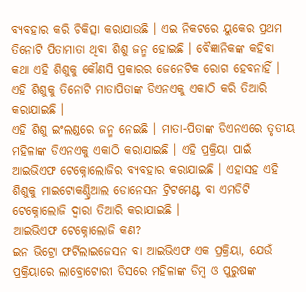ବ୍ୟବହାର କରି ଚିକିତ୍ସା କରାଯାଉଛି । ଏଇ ନିକଟରେ ୟୁକେର ପ୍ରଥମ ତିନୋଟି ପିତାମାତା ଥିବା ଶିଶୁ ଜନ୍ମ ହୋଇଛି । ବୈଜ୍ଞାନିକଙ୍କ କହିବା କଥା ଏହି ଶିଶୁକୁ କୌଣସି ପ୍ରକାରର ଜେନେଟିକ ରୋଗ ହେବନାହିଁ । ଏହି ଶିଶୁକୁ ତିନୋଟି ମାତାପିତାଙ୍କ ଡିଏନଏକୁ ଏକାଠି କରି ତିଆରି କରାଯାଇଛି ।
ଏହି ଶିଶୁ ଇଂଲଣ୍ଡରେ ଜନ୍ମ ନେଇଛି । ମାତା-ପିତାଙ୍କ ଡିଏନଏରେ ତୃତୀୟ ମହିଳାଙ୍କ ଡିଏନଏକୁ ଏକାଠି କରାଯାଇଛି । ଏହି ପ୍ରକ୍ରିୟା ପାଇଁ ଆଇଭିଏଫ ଟେକ୍ନୋଲୋଜିର ବ୍ୟବହାର କରାଯାଇଛି । ଏହାସହ ଏହି ଶିଶୁକୁ ମାଇଟୋକଣ୍ଡ୍ରିଆଲ ଡୋନେସନ ଟ୍ରିଟମେଣ୍ଟ ବା ଏମଡିଟି ଟେକ୍ନୋଲୋଜି ଦ୍ୱାରା ତିଆରି କରାଯାଇଛି ।
ଆଇଭିଏଫ ଟେକ୍ନୋଲୋଜି କଣ?
ଇନ ଭିଟ୍ରୋ ଫର୍ଟିଲାଇଜେସନ ବା ଆଇଭିଏଫ ଏକ ପ୍ରକ୍ରିୟା, ଯେଉଁ ପ୍ରକ୍ରିୟାରେ ଲାବ୍ରୋଟୋରୀ ଡିସରେ ମହିଳାଙ୍କ ଡିମ୍ବ ଓ ପୁରୁଷଙ୍କ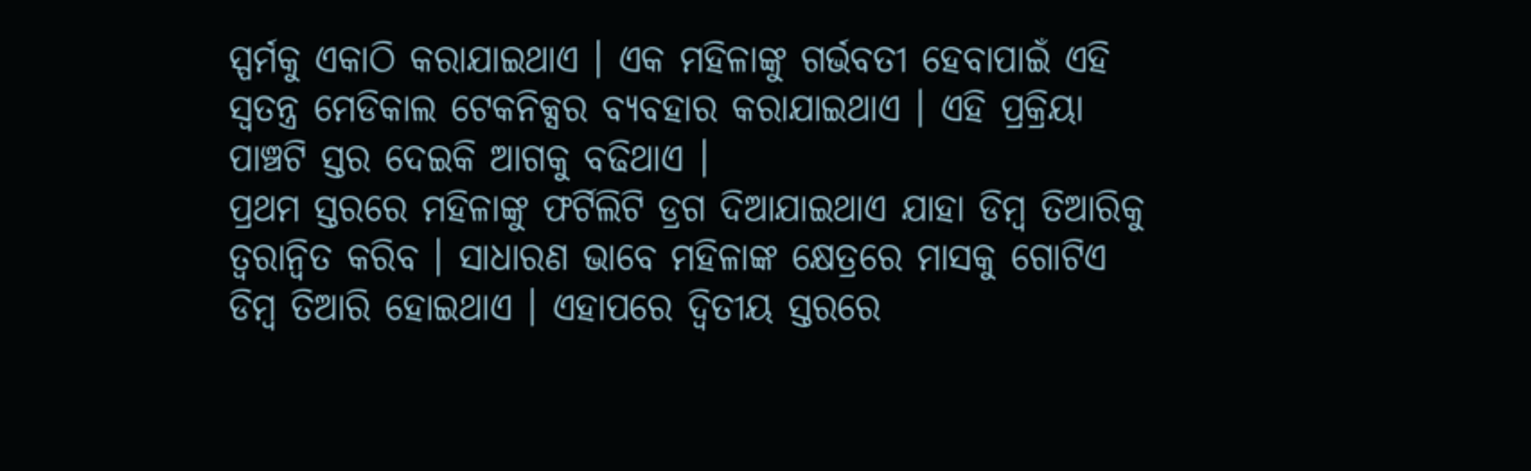ସ୍ପର୍ମକୁ ଏକାଠି କରାଯାଇଥାଏ । ଏକ ମହିଳାଙ୍କୁ ଗର୍ଭବତୀ ହେବାପାଇଁ ଏହି ସ୍ୱତନ୍ତ୍ର ମେଡିକାଲ ଟେକନିକ୍ସର ବ୍ୟବହାର କରାଯାଇଥାଏ । ଏହି ପ୍ରକ୍ରିୟା ପାଞ୍ଚଟି ସ୍ତର ଦେଇକି ଆଗକୁ ବଢିଥାଏ ।
ପ୍ରଥମ ସ୍ତରରେ ମହିଳାଙ୍କୁ ଫର୍ଟିଲିଟି ଡ୍ରଗ ଦିଆଯାଇଥାଏ ଯାହା ଡିମ୍ବ ତିଆରିକୁ ତ୍ୱରାନ୍ଵିତ କରିବ । ସାଧାରଣ ଭାବେ ମହିଳାଙ୍କ କ୍ଷେତ୍ରରେ ମାସକୁ ଗୋଟିଏ ଡିମ୍ବ ତିଆରି ହୋଇଥାଏ । ଏହାପରେ ଦ୍ୱିତୀୟ ସ୍ତରରେ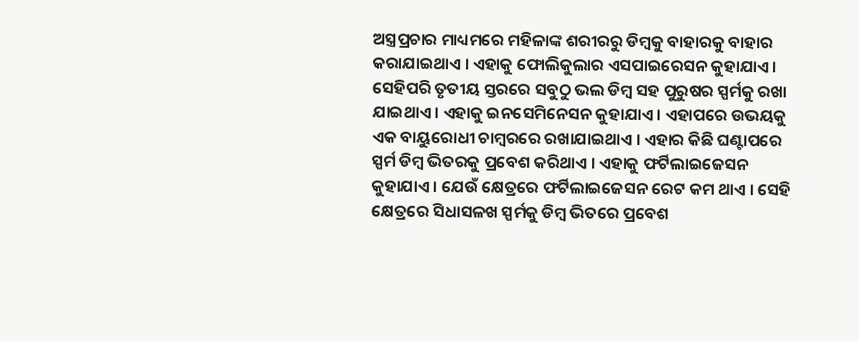ଅସ୍ତ୍ରପ୍ରଚାର ମାଧ୍ୟମରେ ମହିଳାଙ୍କ ଶରୀରରୁ ଡିମ୍ବକୁ ବାହାରକୁ ବାହାର କରାଯାଇଥାଏ । ଏହାକୁ ଫୋଲିକୁଲାର ଏସପାଇରେସନ କୁହାଯାଏ ।
ସେହିପରି ତୃତୀୟ ସ୍ତରରେ ସବୁଠୁ ଭଲ ଡିମ୍ବ ସହ ପୁରୁଷର ସ୍ପର୍ମକୁ ରଖା ଯାଇଥାଏ । ଏହାକୁ ଇନସେମିନେସନ କୁହାଯାଏ । ଏହାପରେ ଉଭୟକୁ ଏକ ବାୟୁରୋଧୀ ଚାମ୍ବରରେ ରଖାଯାଇଥାଏ । ଏହାର କିଛି ଘଣ୍ଟାପରେ ସ୍ପର୍ମ ଡିମ୍ବ ଭିତରକୁ ପ୍ରବେଶ କରିଥାଏ । ଏହାକୁ ଫର୍ଟିଲାଇଜେସନ କୁହାଯାଏ । ଯେଉଁ କ୍ଷେତ୍ରରେ ଫର୍ଟିଲାଇଜେସନ ରେଟ କମ ଥାଏ । ସେହି କ୍ଷେତ୍ରରେ ସିଧାସଳଖ ସ୍ପର୍ମକୁ ଡିମ୍ବ ଭିତରେ ପ୍ରବେଶ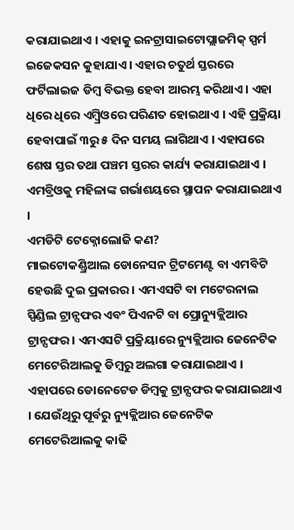କରାଯାଇଥାଏ । ଏହାକୁ ଇନଟ୍ରାସାଇଟୋପ୍ଲାଜମିକ୍ ସ୍ପର୍ମ ଇଜେକସନ କୁହାଯାଏ । ଏହାର ଚତୁର୍ଥ ସ୍ତରରେ ଫର୍ଟିଲାଇଜ ଡିମ୍ବ ବିଭକ୍ତ ହେବା ଆରମ୍ଭ କରିଥାଏ । ଏହା ଧିରେ ଧିରେ ଏମ୍ବ୍ରିଓରେ ପରିଣତ ହୋଇଥାଏ । ଏହି ପ୍ରକ୍ରିୟା ହେବାପାଇଁ ୩ରୁ ୫ ଦିନ ସମୟ ଲାଗିଥାଏ । ଏହାପରେ ଶେଷ ସ୍ତର ତଥା ପଞ୍ଚମ ସ୍ତରର କାର୍ଯ୍ୟ କରାଯାଇଥାଏ । ଏମବ୍ରିଓକୁ ମହିଳାଙ୍କ ଗର୍ଭାଶୟରେ ସ୍ଥାପନ କରାଯାଇଥାଏ ।
ଏମଡିଟି ଟେକ୍ନୋଲୋଜି କଣ?
ମାଇଟୋକଣ୍ଡ୍ରିଆଲ ଡୋନେସନ ଟ୍ରିଟମେଣ୍ଟ ବା ଏମବିଟି ହେଉଛି ଦୁଇ ପ୍ରକାରର । ଏମଏସଟି ବା ମଟେରନାଲ ସ୍ପିଣ୍ଡିଲ ଟ୍ରାନ୍ସଫର ଏବଂ ପିଏନଟି ବା ପ୍ରୋନ୍ୟୁକ୍ଲିଆର ଟ୍ରାନ୍ସଫର । ଏମଏସଟି ପ୍ରକ୍ରିୟାରେ ନ୍ୟୁକ୍ଲିଆର ଜେନେଟିକ ମେଟେରିଆଲକୁ ଡିମ୍ବରୁ ଅଲଗା କରାଯାଇଥାଏ । ଏହାପରେ ଡୋନେଟେଡ ଡିମ୍ବକୁ ଟ୍ରାନ୍ସଫର କରାଯାଇଥାଏ । ଯେଉଁଥିରୁ ପୂର୍ବରୁ ନ୍ୟୁକ୍ଲିଆର ଜେନେଟିକ ମେଟେରିଆଲକୁ କାଢି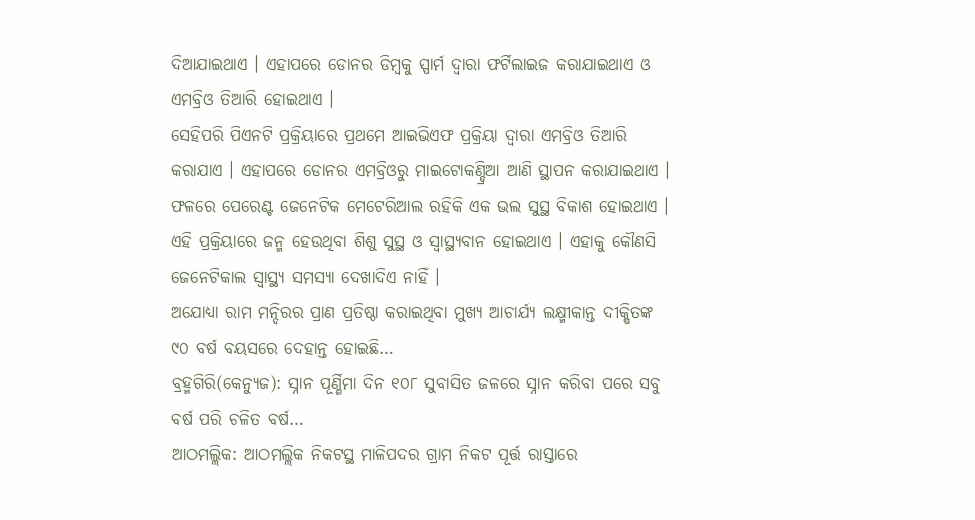ଦିଆଯାଇଥାଏ । ଏହାପରେ ଡୋନର ଡିମ୍ବକୁ ସ୍ପାର୍ମ ଦ୍ୱାରା ଫର୍ଟିଲାଇଜ କରାଯାଇଥାଏ ଓ ଏମବ୍ରିଓ ତିଆରି ହୋଇଥାଏ ।
ସେହିପରି ପିଏନଟି ପ୍ରକ୍ରିୟାରେ ପ୍ରଥମେ ଆଇଭିଏଫ ପ୍ରକ୍ରିୟା ଦ୍ୱାରା ଏମବ୍ରିଓ ତିଆରି କରାଯାଏ । ଏହାପରେ ଡୋନର ଏମବ୍ରିଓରୁ ମାଇଟୋକଣ୍ଡ୍ରିଆ ଆଣି ସ୍ଥାପନ କରାଯାଇଥାଏ ।
ଫଳରେ ପେରେଣ୍ଟ ଜେନେଟିକ ମେଟେରିଆଲ ରହିକି ଏକ ଭଲ ସୁସ୍ଥ ବିକାଶ ହୋଇଥାଏ । ଏହି ପ୍ରକ୍ରିୟାରେ ଜନ୍ମ ହେଉଥିବା ଶିଶୁ ସୁସ୍ଥ ଓ ସ୍ୱାସ୍ଥ୍ୟବାନ ହୋଇଥାଏ । ଏହାକୁ କୌଣସି ଜେନେଟିକାଲ ସ୍ୱାସ୍ଥ୍ୟ ସମସ୍ୟା ଦେଖାଦିଏ ନାହିଁ ।
ଅଯୋଧ୍ୟା ରାମ ମନ୍ଦିରର ପ୍ରାଣ ପ୍ରତିଷ୍ଠା କରାଇଥିବା ମୁଖ୍ୟ ଆଚାର୍ଯ୍ୟ ଲକ୍ଷ୍ମୀକାନ୍ତ ଦୀକ୍ଷିତଙ୍କ ୯୦ ବର୍ଷ ବୟସରେ ଦେହାନ୍ତ ହୋଇଛି…
ବ୍ରହ୍ମଗିରି(କେନ୍ୟୁଜ): ସ୍ନାନ ପୂର୍ଣ୍ଣିମା ଦିନ ୧୦୮ ସୁବାସିତ ଜଳରେ ସ୍ନାନ କରିବା ପରେ ସବୁ ବର୍ଷ ପରି ଚଳିତ ବର୍ଷ…
ଆଠମଲ୍ଲିକ: ଆଠମଲ୍ଲିକ ନିକଟସ୍ଥ ମାଳିପଦର ଗ୍ରାମ ନିକଟ ପୂର୍ତ୍ତ ରାସ୍ତାରେ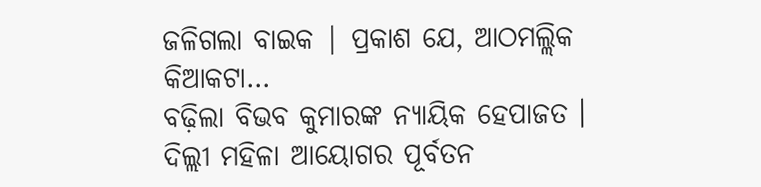ଜଳିଗଲା ବାଇକ | ପ୍ରକାଶ ଯେ, ଆଠମଲ୍ଲିକ କିଆକଟା…
ବଢ଼ିଲା ବିଭବ କୁମାରଙ୍କ ନ୍ୟାୟିକ ହେପାଜତ । ଦିଲ୍ଲୀ ମହିଳା ଆୟୋଗର ପୂର୍ବତନ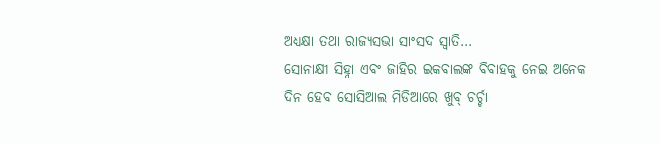ଅଧ୍ୟକ୍ଷା ତଥା ରାଜ୍ୟସଭା ସାଂସଦ ସ୍ୱାତି…
ସୋନାକ୍ଷୀ ସିହ୍ନା ଏବଂ ଜାହିର ଇକବାଲଙ୍କ ବିବାହକୁ ନେଇ ଅନେକ ଦିନ ହେବ ସୋସିଆଲ ମିଡିଆରେ ଖୁବ୍ ଚର୍ଚ୍ଚା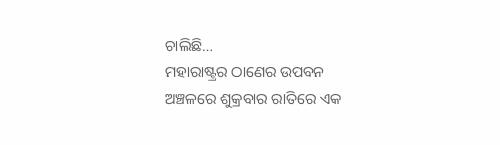ଚାଲିଛି…
ମହାରାଷ୍ଟ୍ରର ଠାଣେର ଉପବନ ଅଞ୍ଚଳରେ ଶୁକ୍ରବାର ରାତିରେ ଏକ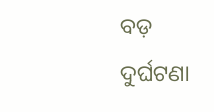ବଡ଼ ଦୁର୍ଘଟଣା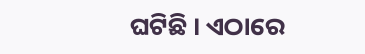ଘଟିଛି । ଏଠାରେ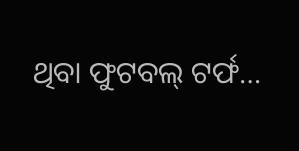ଥିବା ଫୁଟବଲ୍ ଟର୍ଫ…